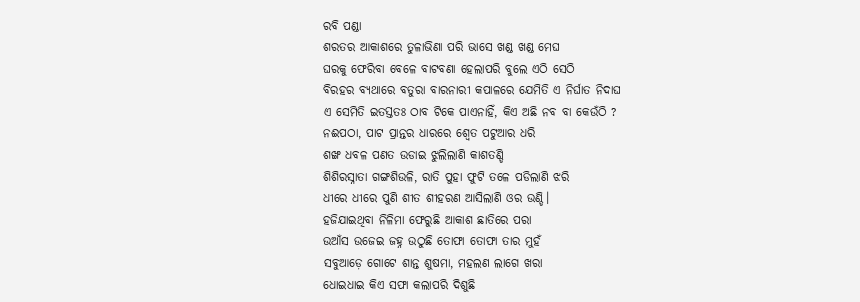ରବି ପଣ୍ଡା
ଶରତର ଆକାଶରେ ତୁଳାଭିଣା ପରି ଭାସେ ଖଣ୍ଡ ଖଣ୍ଡ ମେଘ
ଘରକୁ ଫେରିବା ବେଳେ ବାଟବଣା ହେଲାପରି ବୁଲେ ଏଠି ସେଠି
ବିରହର ବ୍ୟଥାରେ ବତୁରା ବାରନାରୀ କପାଳରେ ଯେମିତି ଏ ନିର୍ଘାତ ନିଦାଘ
ଏ ସେମିତି ଇତସ୍ତତଃ ଠାବ ଟିକେ ପାଏନାହିଁ, କିଏ ଅଛି ନବ ବା କେଉଁଠି ?
ନଈପଠା, ପାଟ ପ୍ରାନ୍ତର ଧାରରେ ଶ୍ୱେତ ପଟୁଆର ଧରି
ଶଙ୍ଖ ଧବଳ ପଣତ ଉଡାଇ ଝୁଲିଲାଣି କାଶତଣ୍ଡି
ଶିଶିରସ୍ନାତା ଗଙ୍ଗଶିଉଳି, ରାତି ପୁହା ଫୁଟି ତଳେ ପଡିଲାଣି ଝରି
ଧୀରେ ଧୀରେ ପୁଣି ଶୀତ ଶୀହରଣ ଆସିଲାଣି ଓର ଉଣ୍ଡି।
ହଜିଯାଇଥିବା ନିଳିମା ଫେରୁଛି ଆକାଶ ଛାତିରେ ପରା
ଉଆଁସ ଉଜେଇ ଜହ୍ନ ଉଠୁଛି ତୋଫା ତୋଫା ତାର ମୁହଁ
ସବୁଆଡ଼େ ଗୋଟେ ଶାନ୍ତ ଶୁଷମା, ମହଲଣ ଲାଗେ ଖରା
ଧୋଇଧାଇ କିଏ ସଫା କଲାପରି ଦିଶୁଛି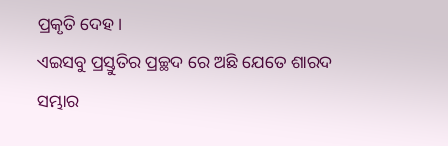ପ୍ରକୃତି ଦେହ।
ଏଇସବୁ ପ୍ରସ୍ତୁତିର ପ୍ରଚ୍ଛଦ ରେ ଅଛି ଯେତେ ଶାରଦ ସମ୍ଭାର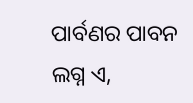ପାର୍ବଣର ପାବନ ଲଗ୍ନ ଏ,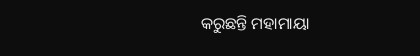କରୁଛନ୍ତି ମହାମାୟା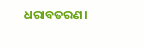ଧରାବତରଣ।